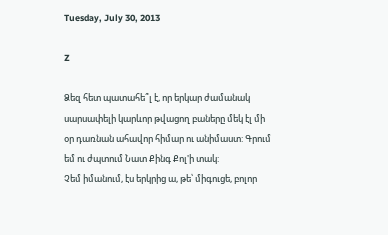Tuesday, July 30, 2013

Z

Ձեզ հետ պատահե՞լ է, որ երկար ժամանակ սարսափելի կարևոր թվացող բաները մեկ էլ մի օր դառնան ահավոր հիմար ու անիմաստ: Գրում եմ ու ժպտում Նատ Քինգ Քոլ'ի տակ:
Չեմ իմանում, էս երկրից ա, թե՝ միգուցե, բոլոր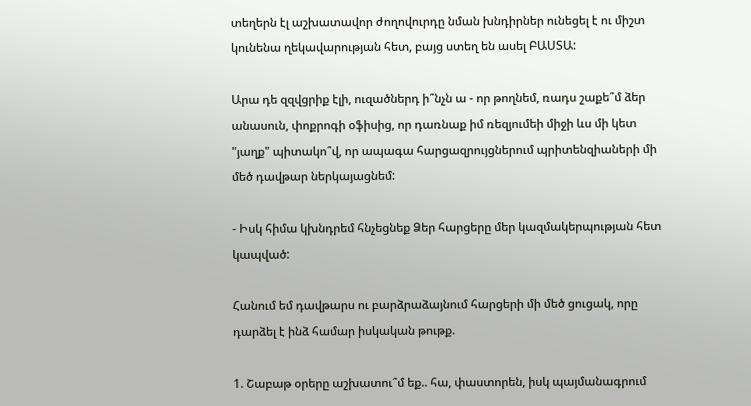տեղերն էլ աշխատավոր ժողովուրդը նման խնդիրներ ունեցել է ու միշտ կունենա ղեկավարության հետ, բայց ստեղ են ասել ԲԱՍՏԱ:

Արա դե զզվցրիք էլի, ուզածներդ ի՞նչն ա - որ թողնեմ, ռադս շաքե՞մ ձեր անասուն, փոքրոգի օֆիսից, որ դառնաք իմ ռեզյումեի միջի ևս մի կետ "յաղք" պիտակո՞վ, որ ապագա հարցազրույցներում պրիտենզիաների մի մեծ դավթար ներկայացնեմ:

- Իսկ հիմա կխնդրեմ հնչեցնեք Ձեր հարցերը մեր կազմակերպության հետ կապված:

Հանում եմ դավթարս ու բարձրաձայնում հարցերի մի մեծ ցուցակ, որը դարձել է ինձ համար իսկական թութք.

1. Շաբաթ օրերը աշխատու՞մ եք.. հա, փաստորեն, իսկ պայմանագրում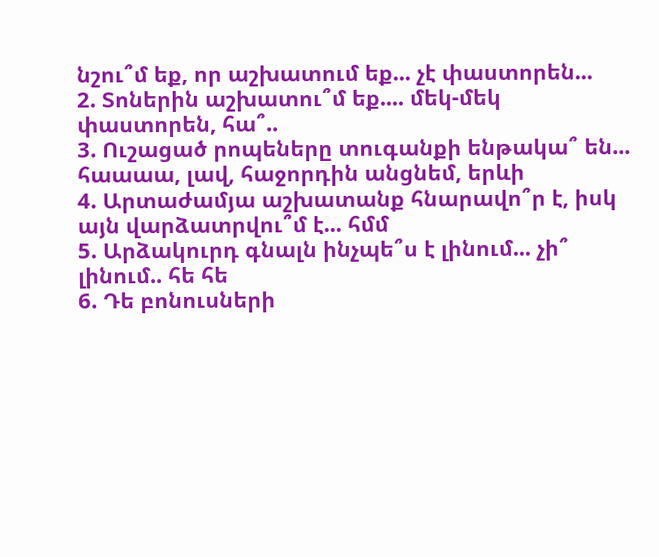նշու՞մ եք, որ աշխատում եք... չէ փաստորեն...
2. Տոներին աշխատու՞մ եք.... մեկ-մեկ փաստորեն, հա՞..
3. Ուշացած րոպեները տուգանքի ենթակա՞ են... հաաաա, լավ, հաջորդին անցնեմ, երևի
4. Արտաժամյա աշխատանք հնարավո՞ր է, իսկ այն վարձատրվու՞մ է... հմմ
5. Արձակուրդ գնալն ինչպե՞ս է լինում... չի՞ լինում.. հե հե
6. Դե բոնուսների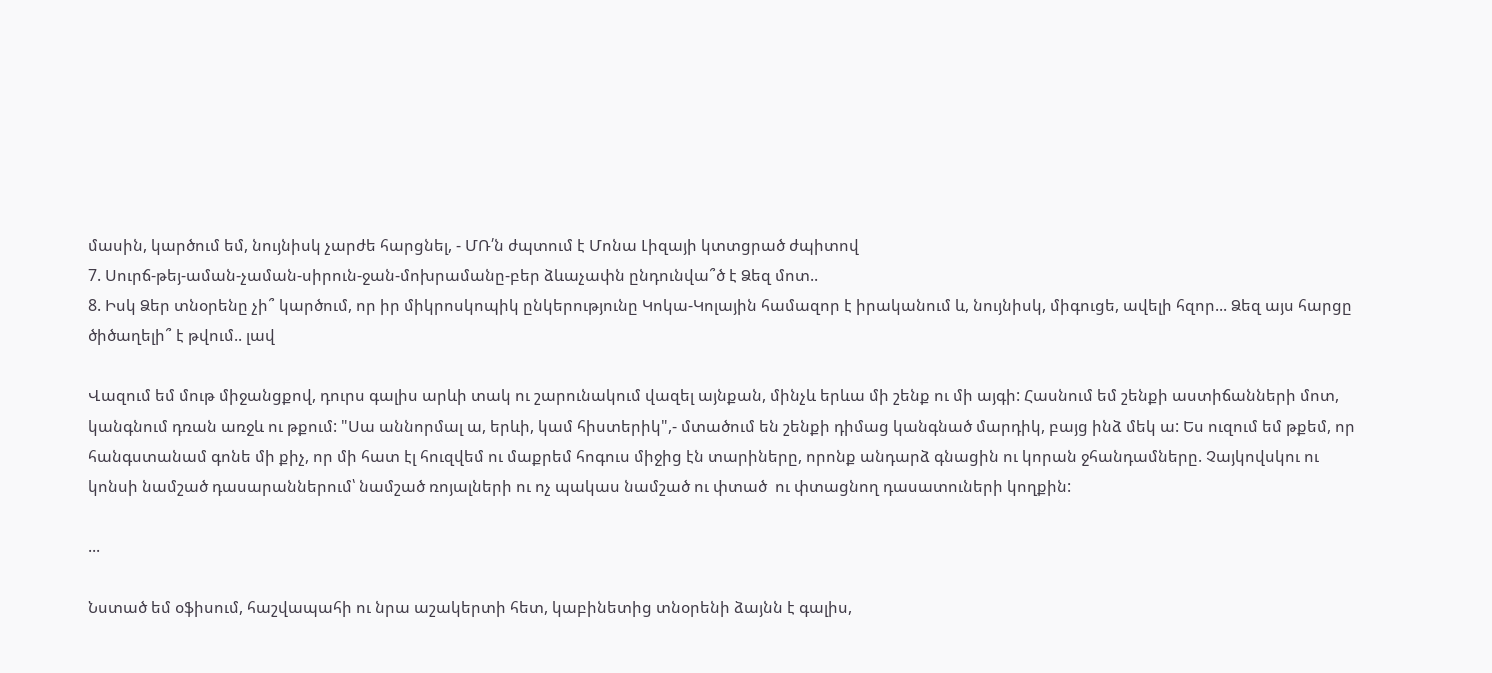մասին, կարծում եմ, նույնիսկ չարժե հարցնել, - ՄՌ՛ն ժպտում է Մոնա Լիզայի կտտցրած ժպիտով
7. Սուրճ-թեյ-աման-չաման-սիրուն-ջան-մոխրամանը-բեր ձևաչափն ընդունվա՞ծ է Ձեզ մոտ..
8. Իսկ Ձեր տնօրենը չի՞ կարծում, որ իր միկրոսկոպիկ ընկերությունը Կոկա-Կոլային համազոր է իրականում և, նույնիսկ, միգուցե, ավելի հզոր... Ձեզ այս հարցը ծիծաղելի՞ է թվում.. լավ

Վազում եմ մութ միջանցքով, դուրս գալիս արևի տակ ու շարունակում վազել այնքան, մինչև երևա մի շենք ու մի այգի: Հասնում եմ շենքի աստիճանների մոտ, կանգնում դռան առջև ու թքում: "Սա աննորմալ ա, երևի, կամ հիստերիկ",- մտածում են շենքի դիմաց կանգնած մարդիկ, բայց ինձ մեկ ա: Ես ուզում եմ թքեմ, որ հանգստանամ գոնե մի քիչ, որ մի հատ էլ հուզվեմ ու մաքրեմ հոգուս միջից էն տարիները, որոնք անդարձ գնացին ու կորան ջհանդամները. Չայկովսկու ու կոնսի նամշած դասարաններում՝ նամշած ռոյալների ու ոչ պակաս նամշած ու փտած  ու փտացնող դասատուների կողքին:

...

Նստած եմ օֆիսում, հաշվապահի ու նրա աշակերտի հետ, կաբինետից տնօրենի ձայնն է գալիս,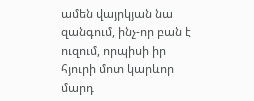ամեն վայրկյան նա զանգում, ինչ-որ բան է ուզում, որպիսի իր հյուրի մոտ կարևոր մարդ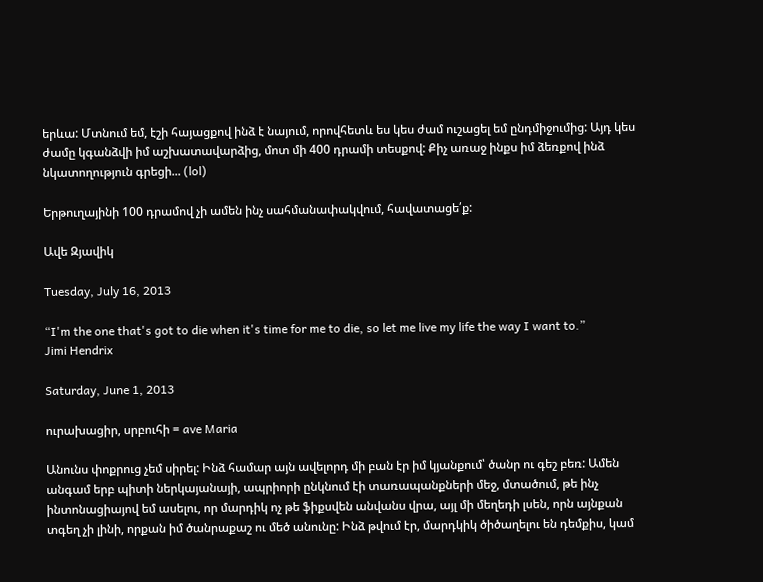երևա: Մտնում եմ, էշի հայացքով ինձ է նայում, որովհետև ես կես ժամ ուշացել եմ ընդմիջումից: Այդ կես ժամը կգանձվի իմ աշխատավարձից, մոտ մի 400 դրամի տեսքով: Քիչ առաջ ինքս իմ ձեռքով ինձ նկատողություն գրեցի... (lol)

Երթուղայինի 100 դրամով չի ամեն ինչ սահմանափակվում, հավատացե՛ք:

Ավե Զյավիկ

Tuesday, July 16, 2013

“I'm the one that's got to die when it's time for me to die, so let me live my life the way I want to.”
Jimi Hendrix

Saturday, June 1, 2013

ուրախացիր, սրբուհի = ave Maria

Անունս փոքրուց չեմ սիրել: Ինձ համար այն ավելորդ մի բան էր իմ կյանքում՝ ծանր ու գեշ բեռ: Ամեն անգամ երբ պիտի ներկայանայի, ապրիորի ընկնում էի տառապանքների մեջ, մտածում, թե ինչ ինտոնացիայով եմ ասելու, որ մարդիկ ոչ թե ֆիքսվեն անվանս վրա, այլ մի մեղեդի լսեն, որն այնքան տգեղ չի լինի, որքան իմ ծանրաքաշ ու մեծ անունը: Ինձ թվում էր, մարդկիկ ծիծաղելու են դեմքիս, կամ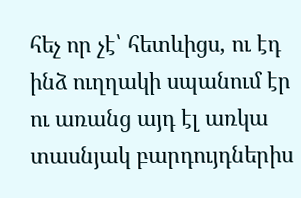հեչ որ չէ՝ հետևիցս, ու էդ ինձ ուղղակի սպանում էր ու առանց այդ էլ առկա տասնյակ բարդույդներիս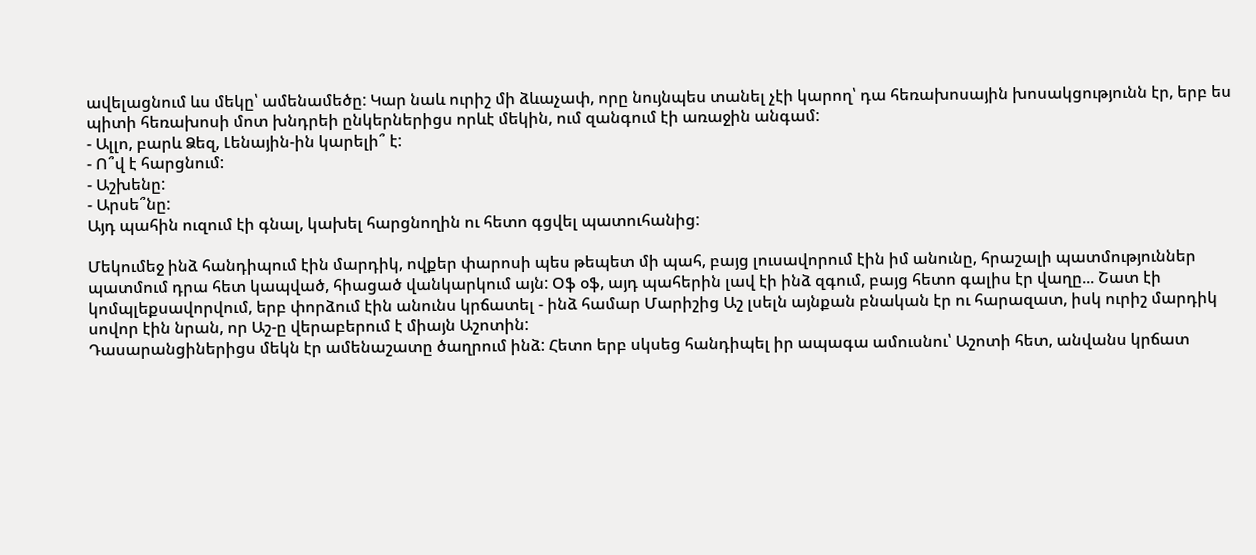ավելացնում ևս մեկը՝ ամենամեծը: Կար նաև ուրիշ մի ձևաչափ, որը նույնպես տանել չէի կարող՝ դա հեռախոսային խոսակցությունն էր, երբ ես պիտի հեռախոսի մոտ խնդրեի ընկերներիցս որևէ մեկին, ում զանգում էի առաջին անգամ:
- Ալլո, բարև Ձեզ, Լենային-ին կարելի՞ է:
- Ո՞վ է հարցնում:
- Աշխենը:
- Արսե՞նը:
Այդ պահին ուզում էի գնալ, կախել հարցնողին ու հետո գցվել պատուհանից:

Մեկումեջ ինձ հանդիպում էին մարդիկ, ովքեր փարոսի պես թեպետ մի պահ, բայց լուսավորում էին իմ անունը, հրաշալի պատմություններ պատմում դրա հետ կապված, հիացած վանկարկում այն: Օֆ օֆ, այդ պահերին լավ էի ինձ զգում, բայց հետո գալիս էր վաղը... Շատ էի կոմպլեքսավորվում, երբ փորձում էին անունս կրճատել - ինձ համար Մարիշից Աշ լսելն այնքան բնական էր ու հարազատ, իսկ ուրիշ մարդիկ սովոր էին նրան, որ Աշ-ը վերաբերում է միայն Աշոտին:
Դասարանցիներիցս մեկն էր ամենաշատը ծաղրում ինձ: Հետո երբ սկսեց հանդիպել իր ապագա ամուսնու՝ Աշոտի հետ, անվանս կրճատ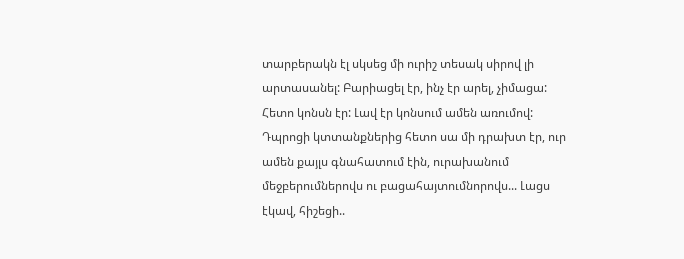տարբերակն էլ սկսեց մի ուրիշ տեսակ սիրով լի արտասանել: Բարիացել էր, ինչ էր արել, չիմացա:
Հետո կոնսն էր: Լավ էր կոնսում ամեն առումով: Դպրոցի կտտանքներից հետո սա մի դրախտ էր, ուր ամեն քայլս գնահատում էին, ուրախանում մեջբերումներովս ու բացահայտումնորովս... Լացս էկավ, հիշեցի..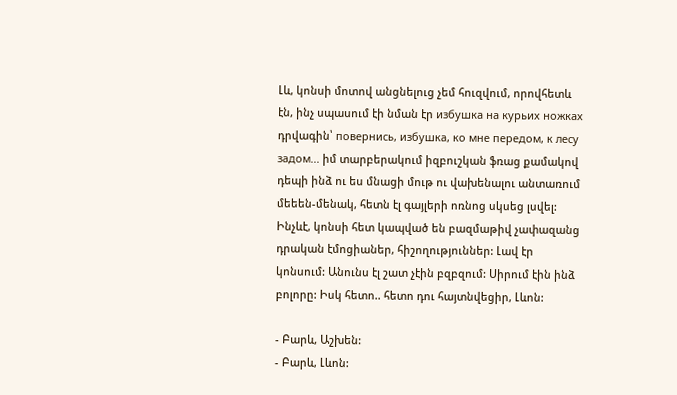Լև, կոնսի մոտով անցնելուց չեմ հուզվում, որովհետև էն, ինչ սպասում էի նման էր избушка на курьих ножках դրվագին՝ повернись, избушка, ко мне передом, к лесу задом... իմ տարբերակում իզբուշկան ֆռաց քամակով դեպի ինձ ու ես մնացի մութ ու վախենալու անտառում մեեեն-մենակ, հետն էլ գայլերի ոռնոց սկսեց լսվել:
Ինչևէ, կոնսի հետ կապված են բազմաթիվ չափազանց դրական էմոցիաներ, հիշողություններ: Լավ էր կոնսում: Անունս էլ շատ չէին բզբզում: Սիրում էին ինձ բոլորը: Իսկ հետո.. հետո դու հայտնվեցիր, Լևոն:

- Բարև, Աշխեն:
- Բարև, Լևոն: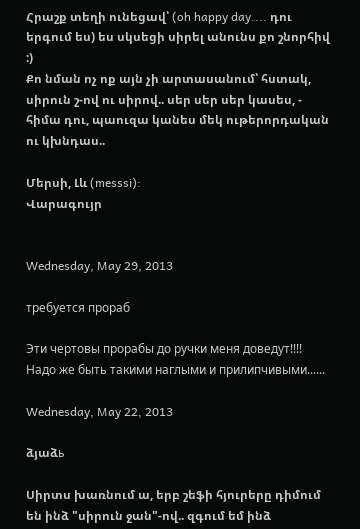Հրաշք տեղի ունեցավ՝ (oh happy day.... դու երգում ես) ես սկսեցի սիրել անունս քո շնորհիվ :)
Քո նման ոչ ոք այն չի արտասանում՝ հստակ, սիրուն շ-ով ու սիրով.. սեր սեր սեր կասես, - հիմա դու, պաուզա կանես մեկ ութերորդական ու կխնդաս..

Մերսի, Լև (messsi):
Վարագույր


Wednesday, May 29, 2013

требуется прораб

Эти чертовы прорабы до ручки меня доведут!!!! Надо же быть такими наглыми и прилипчивыми......

Wednesday, May 22, 2013

ձյաձь

Սիրտս խառնում ա, երբ շեֆի հյուրերը դիմում են ինձ "սիրուն ջան"-ով.. զգում եմ ինձ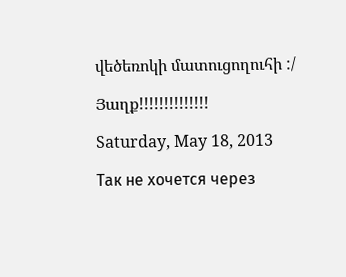վեծեռոկի մատուցողուհի :/

Յաղք!!!!!!!!!!!!!!

Saturday, May 18, 2013

Так не хочется через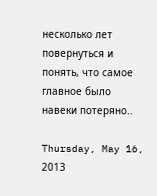несколько лет повернуться и понять, что самое главное было навеки потеряно..

Thursday, May 16, 2013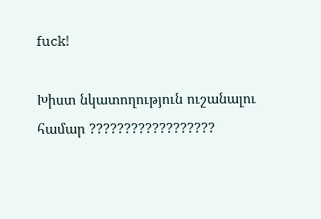fuck!

Խիստ նկատողություն ուշանալու համար ??????????????????